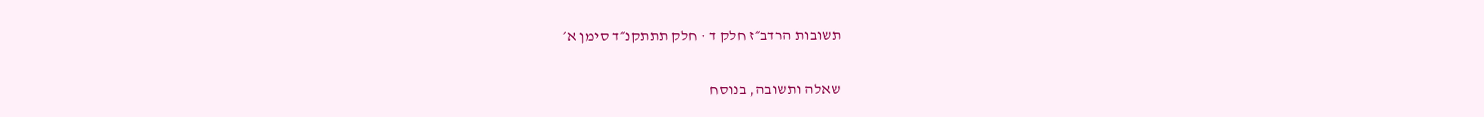תשובות הרדב״ז חלק ד · חלק תתתקנ״ד סימן א׳

שאלה ותשובה, בנוסח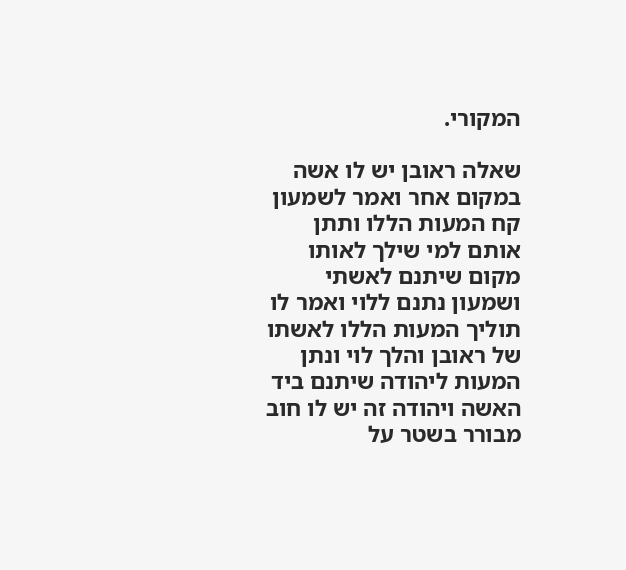המקורי.

שאלה ראובן יש לו אשה במקום אחר ואמר לשמעון קח המעות הללו ותתן אותם למי שילך לאותו מקום שיתנם לאשתי ושמעון נתנם ללוי ואמר לו תוליך המעות הללו לאשתו של ראובן והלך לוי ונתן המעות ליהודה שיתנם ביד האשה ויהודה זה יש לו חוב מבורר בשטר על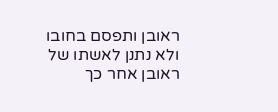ראובן ותפסם בחובו ולא נתנן לאשתו של ראובן אחר כך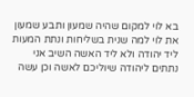בא לוי למקום שהיה שמעון ותבע שמעון את לוי למה שנית בשליחות ונתת המעות ליד יהודה ולא ליד האשה השיב אני נתתים ליהודה שיוליכם לאשה וכן עשה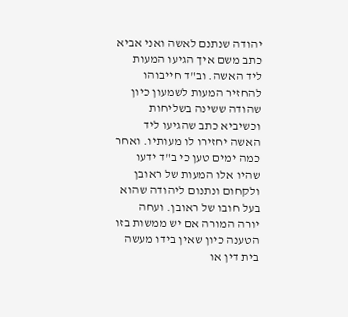יהודה שנתנם לאשה ואני אביא כתב משם איך הגיעו המעות ליד האשה. וב"ד חייבוהו להחזיר המעות לשמעון כיון שהודה ששינה בשליחות וכשיביא כתב שהגיעו ליד האשה יחזירו לו מעותיו. ואחר כמה ימים טען כי ב"ד ידעו שהיו אלו המעות של ראובן ולקחום ונתנום ליהודה שהוא בעל חובו של ראובן. ועחה יורה המורה אם יש ממשות בזו הטענה כיון שאין בידו מעשה בית דין או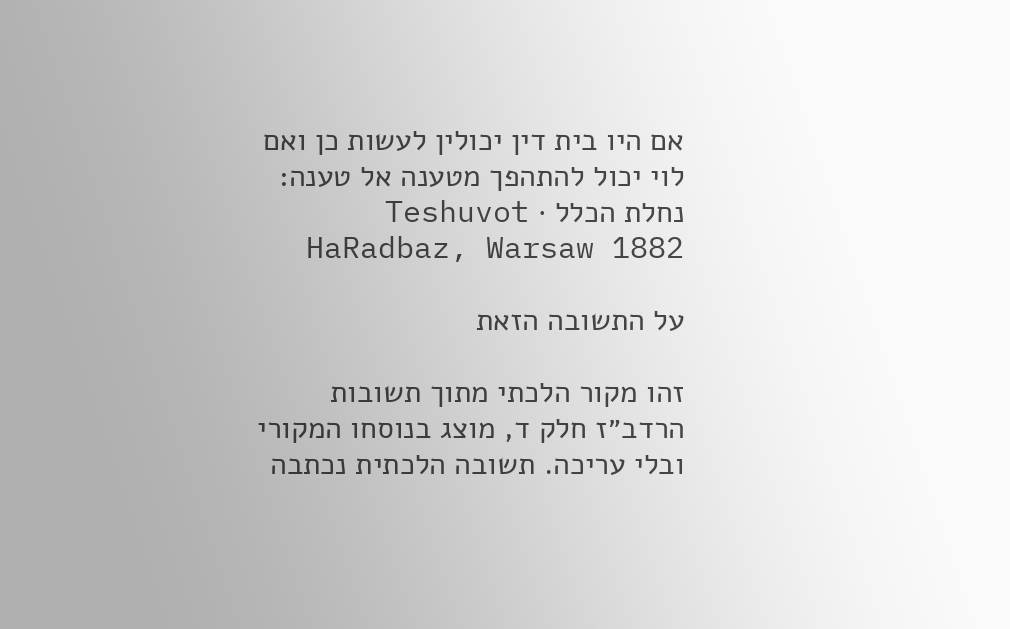אם היו בית דין יכולין לעשות כן ואם לוי יכול להתהפך מטענה אל טענה:
נחלת הכלל · Teshuvot HaRadbaz, Warsaw 1882

על התשובה הזאת

זהו מקור הלכתי מתוך תשובות הרדב״ז חלק ד, מוצג בנוסחו המקורי ובלי עריכה. תשובה הלכתית נכתבה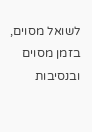לשואל מסוים, בזמן מסוים ובנסיבות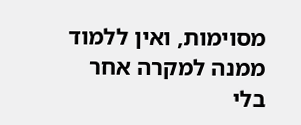מסוימות, ואין ללמוד ממנה למקרה אחר בלי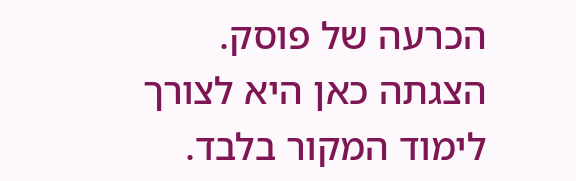הכרעה של פוסק. הצגתה כאן היא לצורך לימוד המקור בלבד.